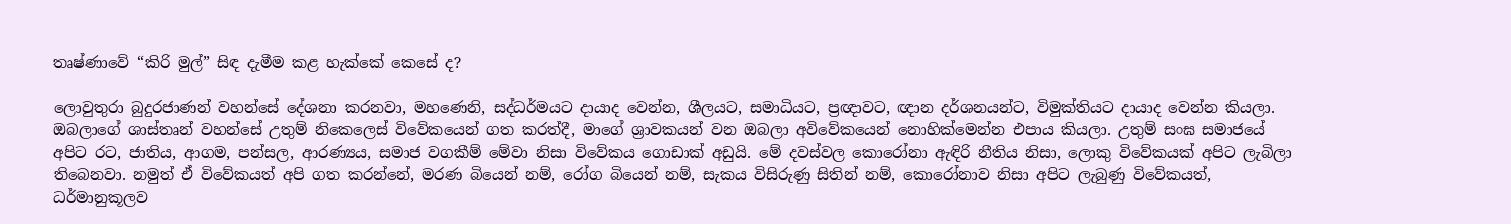තෘෂ්ණාවේ “කිරි මුල්” සිඳ දැමීම කළ හැක්කේ කෙසේ ද?

ලොවුතුරා බුදුරජාණන් වහන්සේ දේශනා කරනවා, මහණෙනි, සද්ධර්මයට දායාද වෙන්න, ශීලයට, සමාධියට, ප්‍රඥාවට, ඥාන දර්ශනයන්ට, විමුක්තියට දායාද වෙන්න කියලා. ඔබලාගේ ශාස්තෘන් වහන්සේ උතුම් නිකෙලෙස් විවේකයෙන් ගත කරත්දී, මාගේ ශ්‍රාවකයන් වන ඔබලා අවිවේකයෙන් නොහික්මෙන්න එපාය කියලා. උතුම් සංඝ සමාජයේ අපිට රට, ජාතිය, ආගම, පන්සල, ආරණ්‍යය, සමාජ වගකීම් මේවා නිසා විවේකය ගොඩාක් අඩුයි. මේ දවස්වල කොරෝනා ඇඳිරි නීතිය නිසා, ලොකු විවේකයක් අපිට ලැබිලා තිබෙනවා. නමුත් ඒ විවේකයත් අපි ගත කරන්නේ, මරණ බියෙන් නම්, රෝග බියෙන් නම්, සැකය විසිරුණු සිතින් නම්, කොරෝනාව නිසා අපිට ලැබුණු විවේකයත්, ධර්මානුකූලව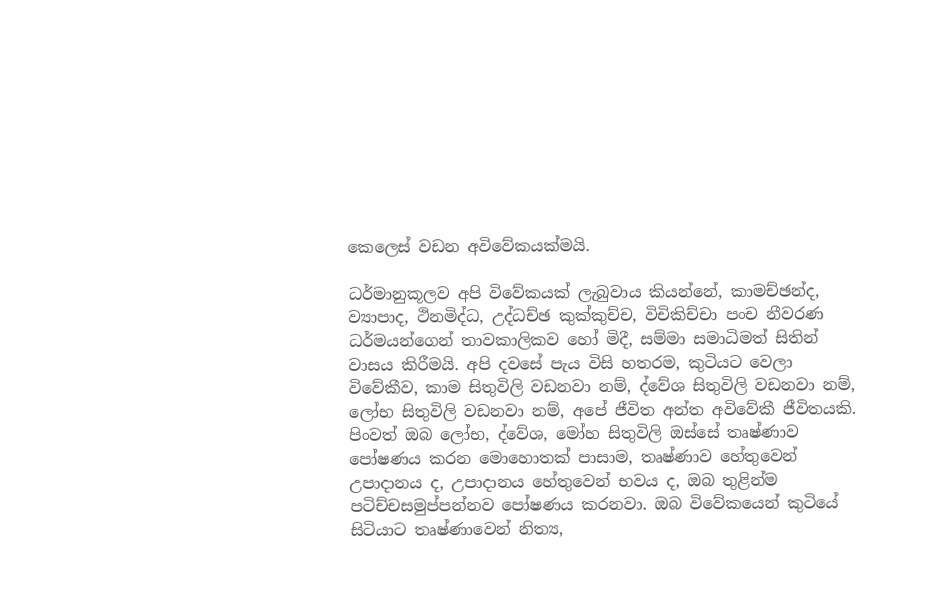කෙලෙස් වඩන අවිවේකයක්මයි.

ධර්මානුකූලව අපි විවේකයක් ලැබුවාය කියන්නේ, කාමච්ඡන්ද, ව්‍යාපාද, ථිනමිද්ධ, උද්ධච්ඡ කුක්කුච්ච, විචිකිච්චා පංච නීවරණ ධර්මයන්ගෙන් තාවකාලිකව හෝ මිදී, සම්මා සමාධිමත් සිතින් වාසය කිරීමයි. අපි දවසේ පැය විසි හතරම, කුටියට වෙලා විවේකීව, කාම සිතුවිලි වඩනවා නම්, ද්වේශ සිතුවිලි වඩනවා නම්, ලෝභ සිතුවිලි වඩනවා නම්, අපේ ජීවිත අන්ත අවිවේකී ජීවිතයකි. පිංවත් ඔබ ලෝභ, ද්වේශ, මෝහ සිතුවිලි ඔස්සේ තෘෂ්ණාව පෝෂණය කරන මොහොතක් පාසාම, තෘෂ්ණාව හේතුවෙන් උපාදානය ද, උපාදානය හේතුවෙන් භවය ද, ඔබ තුළින්ම පටිච්චසමුප්පන්නව පෝෂණය කරනවා. ඔබ විවේකයෙන් කුටියේ සිටියාට තෘෂ්ණාවෙන් නිත්‍ය,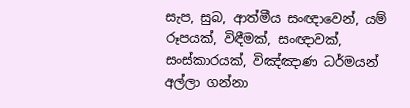සැප, සුබ, ආත්මීය සංඥාවෙන්, යම් රූපයක්, විඳීමක්, සංඥාවක්, සංස්කාරයක්, විඤ්ඤාණ ධර්මයන් අල්ලා ගන්නා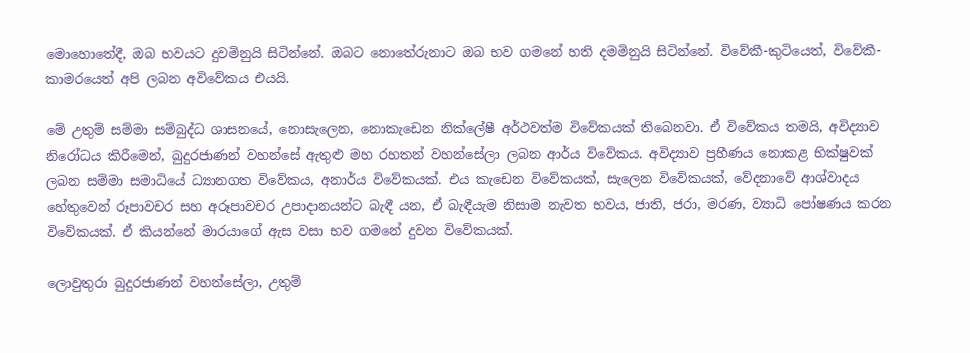මොහොතේදී, ඔබ භවයට දුවමිනුයි සිටින්නේ. ඔබට නොතේරුනාට ඔබ භව ගමනේ හති දමමිනුයි සිටින්නේ. විවේකී-කුටියෙත්, විවේකී-කාමරයෙත් අපි ලබන අවිවේකය එයයි.

මේ උතුම් සම්මා සම්බුද්ධ ශාසනයේ, නොසැලෙන, නොකැඩෙන නික්ලේෂී අර්ථවත්ම විවේකයක් තිබෙනවා. ඒ විවේකය තමයි, අවිද්‍යාව නිරෝධය කිරීමෙන්, බුදුරජාණන් වහන්සේ ඇතුළු මහ රහතන් වහන්සේලා ලබන ආර්ය විවේකය. අවිද්‍යාව ප්‍රහීණය නොකළ භික්ෂුවක් ලබන සම්මා සමාධියේ ධ්‍යානගත විවේකය, අනාර්ය විවේකයක්. එය කැඩෙන විවේකයක්, සැලෙන විවේකයක්, වේදනාවේ ආශ්වාදය හේතුවෙන් රූපාවචර සහ අරූපාවචර උපාදානයන්ට බැඳී යන, ඒ බැඳීයැම නිසාම නැවත භවය, ජාති, ජරා, මරණ, ව්‍යාධි පෝෂණය කරන විවේකයක්. ඒ කියන්නේ මාරයාගේ ඇස වසා භව ගමනේ දුවන විවේකයක්.

ලොවුතුරා බුදුරජාණන් වහන්සේලා, උතුම්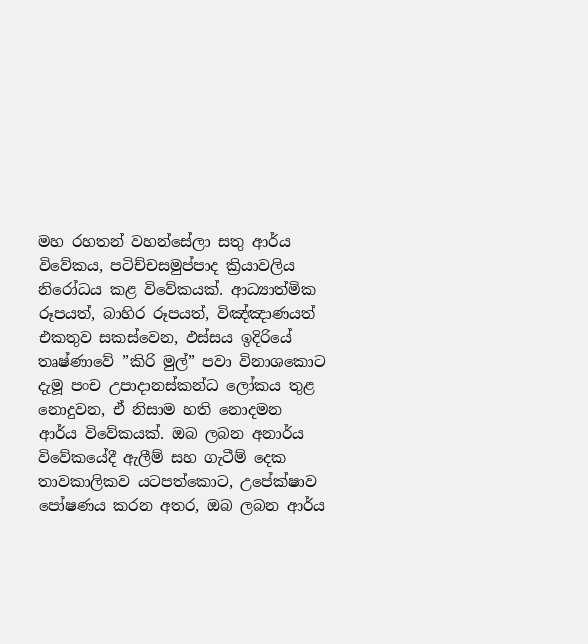මහ රහතන් වහන්සේලා සතු ආර්ය විවේකය, පටිච්චසමුප්පාද ක්‍රියාවලිය නිරෝධය කළ විවේකයක්. ආධ්‍යාත්මික රූපයත්, බාහිර රූපයත්, විඤ්ඤාණයත් එකතුව සකස්වෙන, ඵස්සය ඉදිරියේ තෘෂ්ණාවේ ”කිරි මුල්” පවා විනාශකොට දැමූ පංච උපාදානස්කන්ධ ලෝකය තුළ නොදුවන, ඒ නිසාම හති නොදමන ආර්ය විවේකයක්. ඔබ ලබන අනාර්ය විවේකයේදී ඇලීම් සහ ගැටීම් දෙක තාවකාලිකව යටපත්කොට, උපේක්ෂාව පෝෂණය කරන අතර, ඔබ ලබන ආර්ය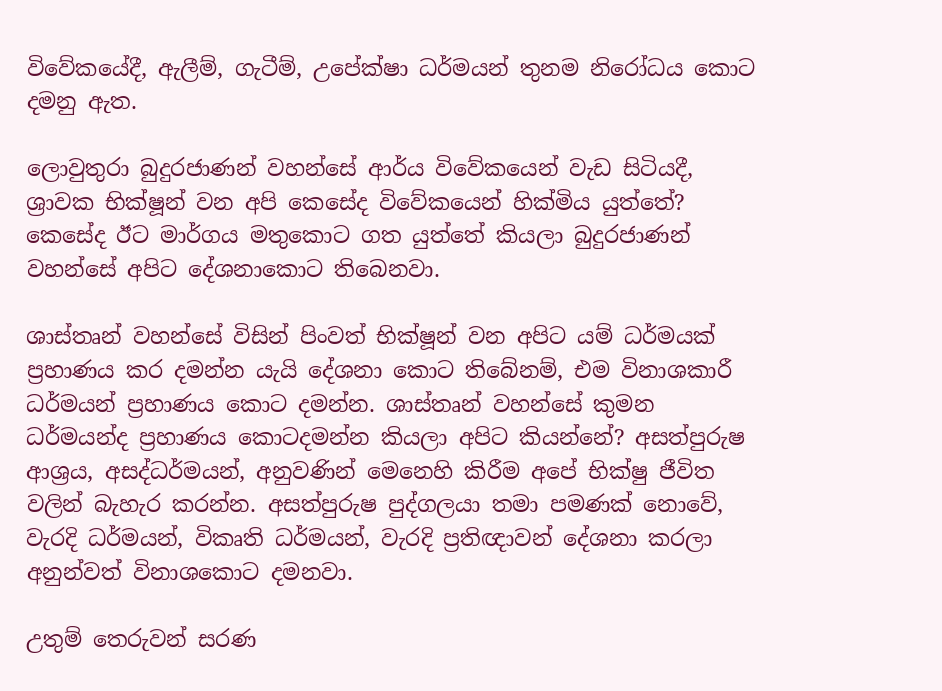විවේකයේදී, ඇලීම්, ගැටීම්, උපේක්ෂා ධර්මයන් තුනම නිරෝධය කොට දමනු ඇත.

ලොවුතුරා බුදුරජාණන් වහන්සේ ආර්ය විවේකයෙන් වැඩ සිටියදී, ශ්‍රාවක භික්ෂූන් වන අපි කෙසේද විවේකයෙන් හික්මිය යුත්තේ? කෙසේද ඊට මාර්ගය මතුකොට ගත යුත්තේ කියලා බුදුරජාණන් වහන්සේ අපිට දේශනාකොට තිබෙනවා.

ශාස්තෘන් වහන්සේ විසින් පිංවත් භික්ෂූන් වන අපිට යම් ධර්මයක් ප්‍රහාණය කර දමන්න යැයි දේශනා කොට තිබේනම්, එම විනාශකාරී ධර්මයන් ප්‍රහාණය කොට දමන්න. ශාස්තෘන් වහන්සේ කුමන ධර්මයන්ද ප්‍රහාණය කොටදමන්න කියලා අපිට කියන්නේ? අසත්පුරුෂ ආශ්‍රය, අසද්ධර්මයන්, අනුවණින් මෙනෙහි කිරීම අපේ භික්ෂු ජීවිත වලින් බැහැර කරන්න. අසත්පුරුෂ පුද්ගලයා තමා පමණක් නොවේ, වැරදි ධර්මයන්, විකෘති ධර්මයන්, වැරදි ප්‍රතිඥාවන් දේශනා කරලා අනුන්වත් විනාශකොට දමනවා.

උතුම් තෙරුවන් සරණ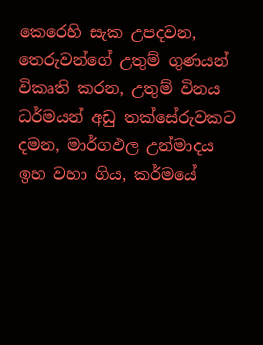කෙරෙහි සැක උපදවන, තෙරුවන්ගේ උතුම් ගුණයන් විකෘති කරන, උතුම් විනය ධර්මයන් අඩු තක්සේරුවකට දමන, මාර්ගඵල උන්මාදය ඉහ වහා ගිය, කර්මයේ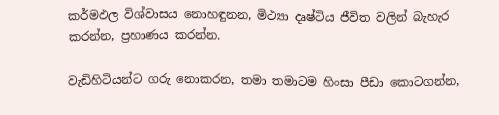කර්මඵල විශ්වාසය නොහඳුනන, මිථ්‍යා දෘෂ්ටිය ජීවිත වලින් බැහැර කරන්න, ප්‍රහාණය කරන්න.

වැඩිහිටියන්ට ගරු නොකරන, තමා තමාටම හිංසා පීඩා කොටගන්න,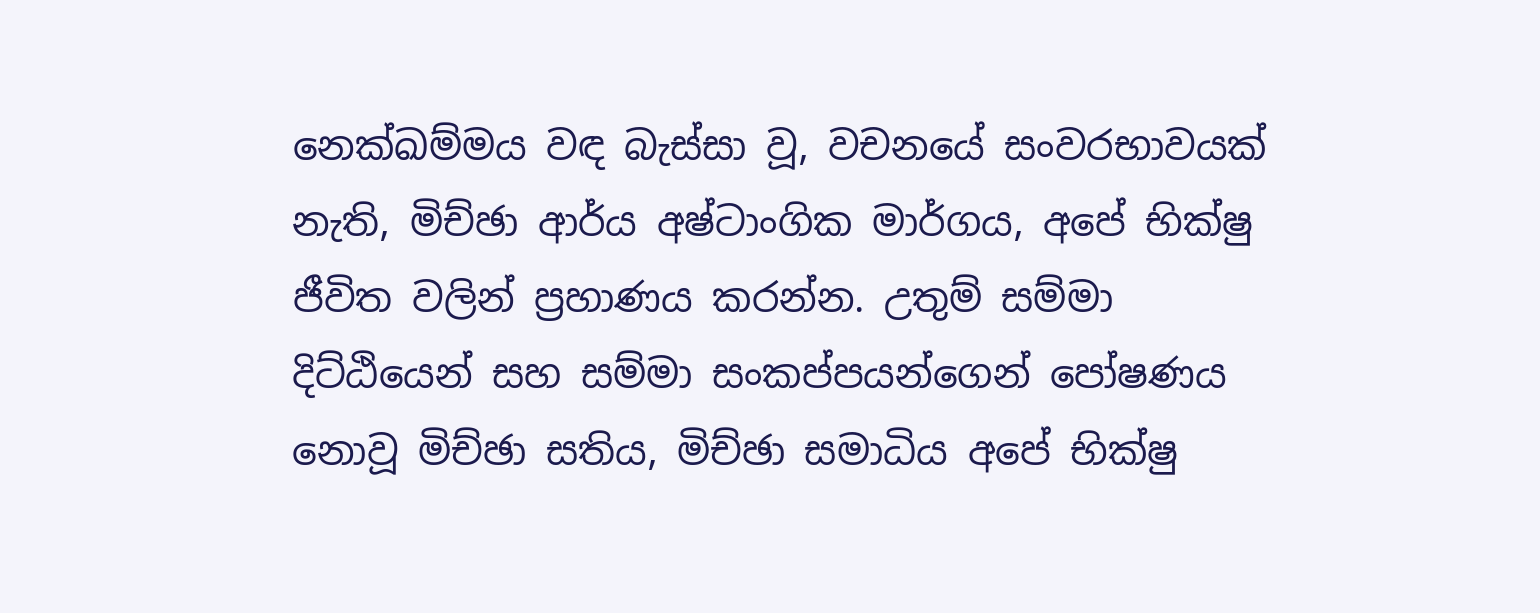නෙක්ඛම්මය වඳ බැස්සා වූ, වචනයේ සංවරභාවයක් නැති, මිච්ඡා ආර්ය අෂ්ටාංගික මාර්ගය, අපේ භික්ෂු ජීවිත වලින් ප්‍රහාණය කරන්න. උතුම් සම්මා දිට්ඨියෙන් සහ සම්මා සංකප්පයන්ගෙන් පෝෂණය නොවූ මිච්ඡා සතිය, මිච්ඡා සමාධිය අපේ භික්ෂු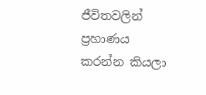ජීවිතවලින් ප්‍රහාණය කරන්න කියලා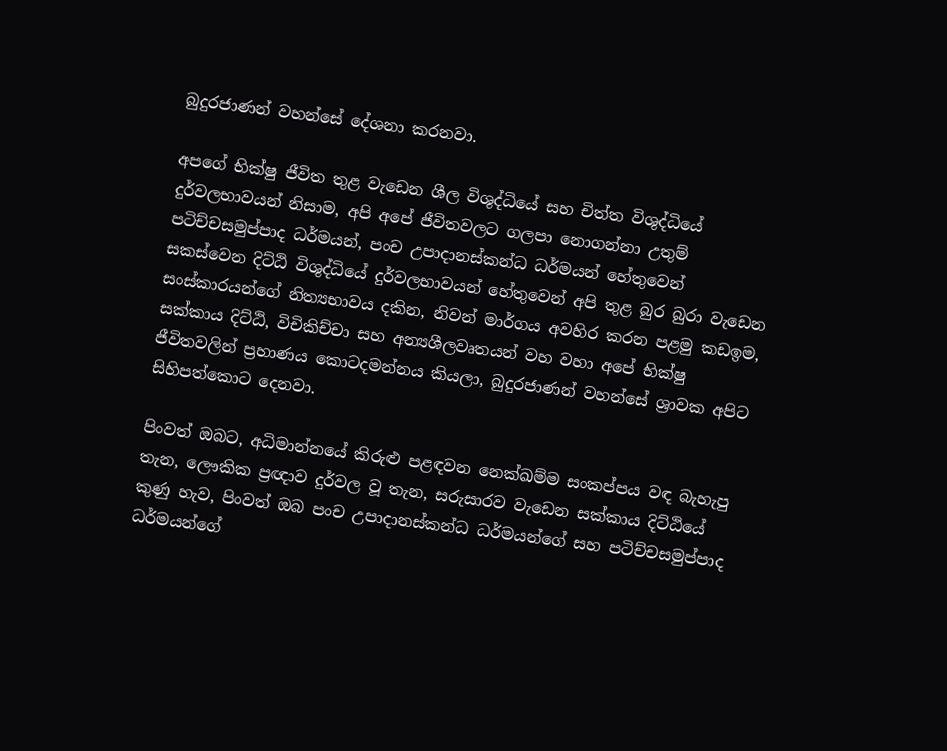බුදුරජාණන් වහන්සේ දේශනා කරනවා.

අපගේ භික්ෂු ජීවිත තුළ වැඩෙන ශීල විශුද්ධියේ සහ චිත්ත විශුද්ධියේ දුර්වලභාවයන් නිසාම, අපි අපේ ජීවිතවලට ගලපා නොගන්නා උතුම් පටිච්චසමුප්පාද ධර්මයන්, පංච උපාදානස්කන්ධ ධර්මයන් හේතුවෙන් සකස්වෙන දිට්ඨි විශුද්ධියේ දුර්වලභාවයන් හේතුවෙන් අපි තුළ බුර බුරා වැඩෙන සංස්කාරයන්ගේ නිත්‍යභාවය දකින, නිවන් මාර්ගය අවහිර කරන පළමු කඩඉම, සක්කාය දිට්ඨි, විචිකිච්චා සහ අන්‍යශීලවෘතයන් වහ වහා අපේ භික්ෂු ජීවිතවලින් ප්‍රහාණය කොටදමන්නය කියලා, බුදුරජාණන් වහන්සේ ශ්‍රාවක අපිට සිහිපත්කොට දෙනවා.

පිංවත් ඔබට, අධිමාන්නයේ කිරුළු පළඳවන නෙක්ඛම්ම සංකප්පය වඳ බැහැපු තැන, ලෞකික ප්‍රඥාව දුර්වල වූ තැන, සරුසාරව වැඩෙන සක්කාය දිට්ඨියේ කුණු හැව, පිංවත් ඔබ පංච උපාදානස්කන්ධ ධර්මයන්ගේ සහ පටිච්චසමුප්පාද ධර්මයන්ගේ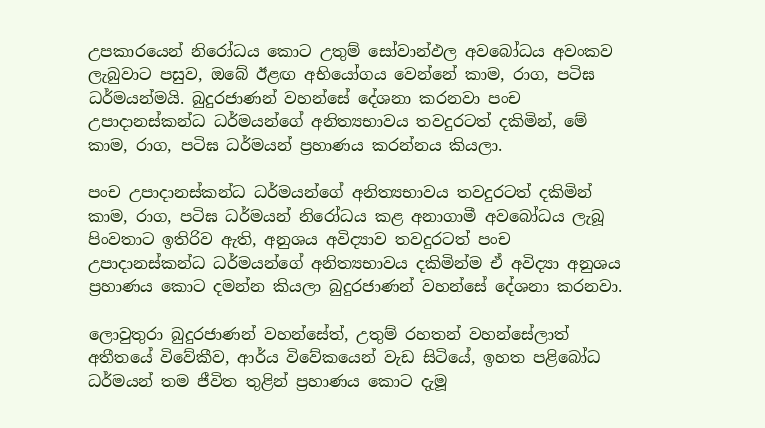උපකාරයෙන් නිරෝධය කොට උතුම් සෝවාන්ඵල අවබෝධය අවංකව ලැබුවාට පසුව, ඔබේ ඊළඟ අභියෝගය වෙන්නේ කාම, රාග, පටිඝ ධර්මයන්මයි. බුදුරජාණන් වහන්සේ දේශනා කරනවා පංච උපාදානස්කන්ධ ධර්මයන්ගේ අනිත්‍යභාවය තවදුරටත් දකිමින්, මේ කාම, රාග, පටිඝ ධර්මයන් ප්‍රහාණය කරන්නය කියලා.

පංච උපාදානස්කන්ධ ධර්මයන්ගේ අනිත්‍යභාවය තවදුරටත් දකිමින් කාම, රාග, පටිඝ ධර්මයන් නිරෝධය කළ අනාගාමී අවබෝධය ලැබූ පිංවතාට ඉතිරිව ඇති, අනුශය අවිද්‍යාව තවදුරටත් පංච උපාදානස්කන්ධ ධර්මයන්ගේ අනිත්‍යභාවය දකිමින්ම ඒ අවිද්‍යා අනුශය ප්‍රහාණය කොට දමන්න කියලා බුදුරජාණන් වහන්සේ දේශනා කරනවා.

ලොවුතුරා බුදුරජාණන් වහන්සේත්, උතුම් රහතන් වහන්සේලාත් අතීතයේ විවේකීව, ආර්ය විවේකයෙන් වැඩ සිටියේ, ඉහත පළිබෝධ ධර්මයන් තම ජීවිත තුළින් ප්‍රහාණය කොට දැමූ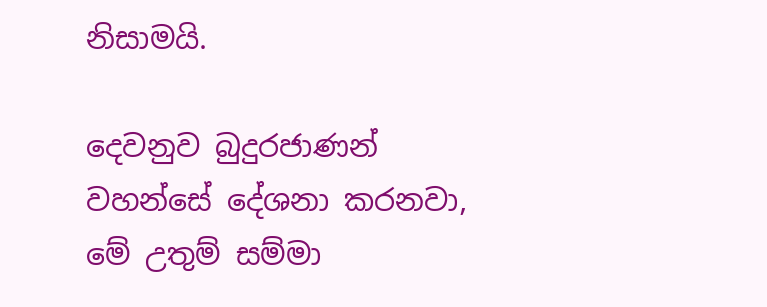නිසාමයි.

දෙවනුව බුදුරජාණන් වහන්සේ දේශනා කරනවා, මේ උතුම් සම්මා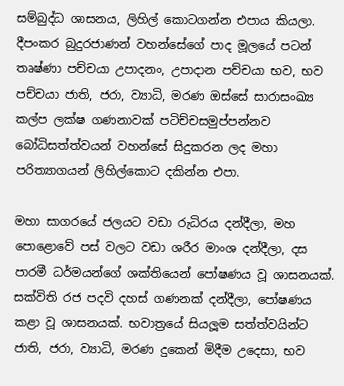සම්බුද්ධ ශාසනය, ලිහිල් කොටගන්න එපාය කියලා. දීපංකර බුදුරජාණන් වහන්සේගේ පාද මූලයේ පටන් තෘෂ්ණා පච්චයා උපාදනං, උපාදාන පච්චයා භව, භව පච්චයා ජාති, ජරා, ව්‍යාධි, මරණ ඔස්සේ සාරාසංඛ්‍ය කල්ප ලක්ෂ ගණනාවක් පටිච්චසමුප්පන්නව බෝධිසත්ත්වයන් වහන්සේ සිදුකරන ලද මහා පරිත්‍යාගයන් ලිහිල්කොට දකින්න එපා.

මහා සාගරයේ ජලයට වඩා රුධිරය දන්දීලා, මහ පොළොවේ පස් වලට වඩා ශරීර මාංශ දන්දීලා, දස පාරමී ධර්මයන්ගේ ශක්තියෙන් පෝෂණය වූ ශාසනයක්. සක්විති රජ පදවි දහස් ගණනක් දන්දීලා, පෝෂණය කළා වූ ශාසනයක්. භවාත්‍රයේ සියලූම සත්ත්වයින්ට ජාති, ජරා, ව්‍යාධි, මරණ දුකෙන් මිදීම උදෙසා, භව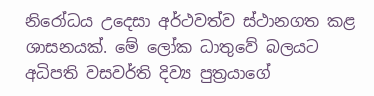නිරෝධය උදෙසා අර්ථවත්ව ස්ථානගත කළ ශාසනයක්. මේ ලෝක ධාතුවේ බලයට අධිපති වසවර්ති දිව්‍ය පුත්‍රයාගේ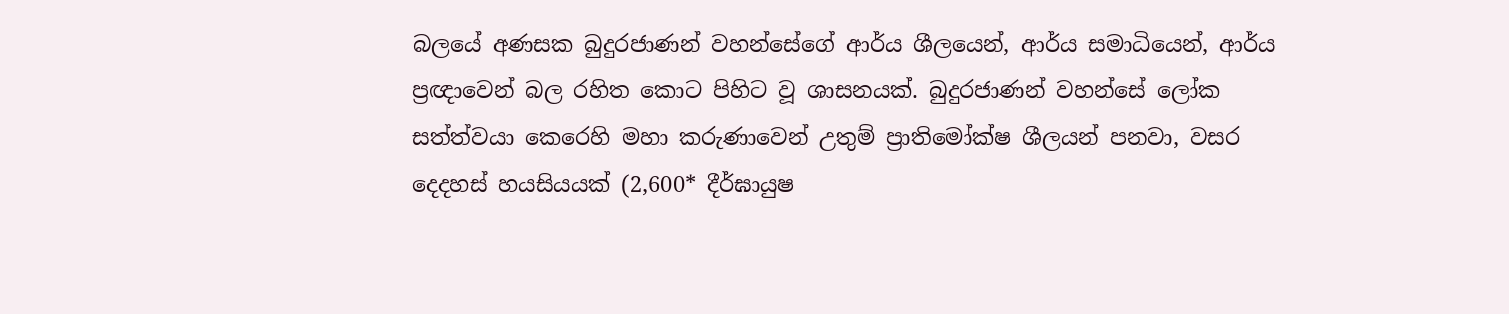බලයේ අණසක බුදුරජාණන් වහන්සේගේ ආර්ය ශීලයෙන්, ආර්ය සමාධියෙන්, ආර්ය ප්‍රඥාවෙන් බල රහිත කොට පිහිට වූ ශාසනයක්. බුදුරජාණන් වහන්සේ ලෝක සත්ත්වයා කෙරෙහි මහා කරුණාවෙන් උතුම් ප්‍රාතිමෝක්ෂ ශීලයන් පනවා, වසර දෙදහස් හයසියයක් (2,600* දීර්ඝායුෂ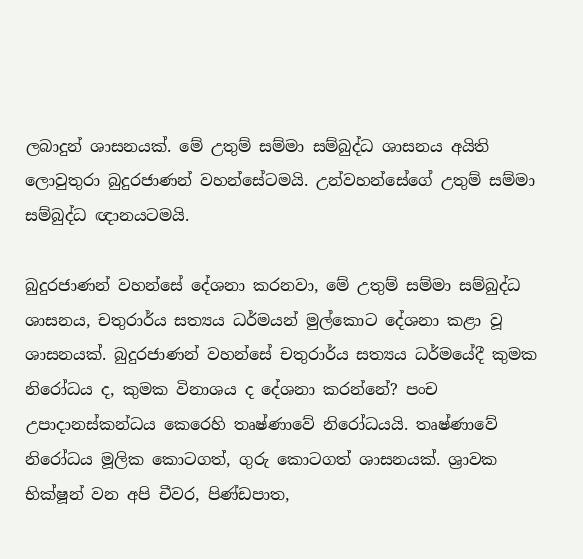ලබාදුන් ශාසනයක්. මේ උතුම් සම්මා සම්බුද්ධ ශාසනය අයිති ලොවුතුරා බුදුරජාණන් වහන්සේටමයි. උන්වහන්සේගේ උතුම් සම්මා සම්බුද්ධ ඥානයටමයි.

බුදුරජාණන් වහන්සේ දේශනා කරනවා, මේ උතුම් සම්මා සම්බුද්ධ ශාසනය, චතුරාර්ය සත්‍යය ධර්මයන් මුල්කොට දේශනා කළා වූ ශාසනයක්. බුදුරජාණන් වහන්සේ චතුරාර්ය සත්‍යය ධර්මයේදී කුමක නිරෝධය ද, කුමක විනාශය ද දේශනා කරන්නේ? පංච උපාදානස්කන්ධය කෙරෙහි තෘෂ්ණාවේ නිරෝධයයි. තෘෂ්ණාවේ නිරෝධය මූලික කොටගත්, ගුරු කොටගත් ශාසනයක්. ශ්‍රාවක භික්ෂූන් වන අපි චීවර, පිණ්ඩපාත,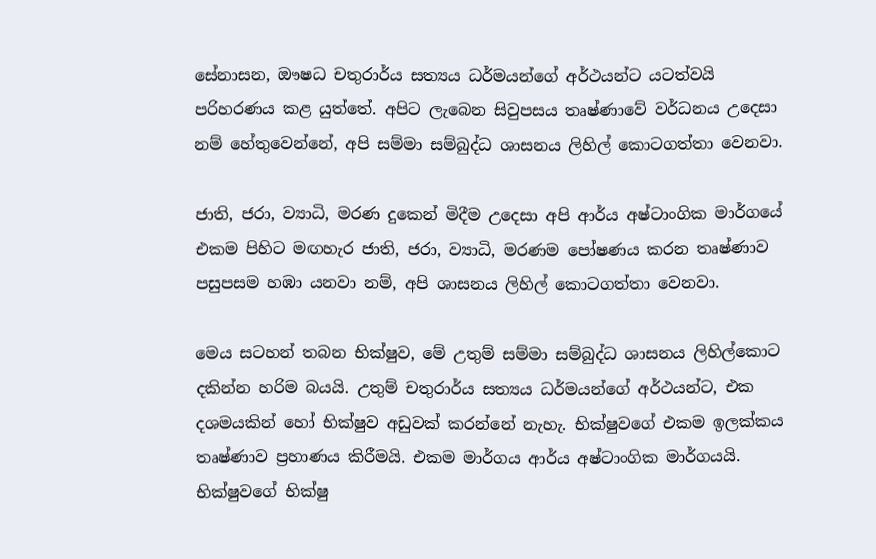සේනාසන, ඖෂධ චතුරාර්ය සත්‍යය ධර්මයන්ගේ අර්ථයන්ට යටත්වයි පරිහරණය කළ යුත්තේ. අපිට ලැබෙන සිවුපසය තෘෂ්ණාවේ වර්ධනය උදෙසා නම් හේතුවෙන්නේ, අපි සම්මා සම්බුද්ධ ශාසනය ලිහිල් කොටගත්තා වෙනවා.

ජාති, ජරා, ව්‍යාධි, මරණ දුකෙන් මිදීම උදෙසා අපි ආර්ය අෂ්ටාංගික මාර්ගයේ එකම පිහිට මඟහැර ජාති, ජරා, ව්‍යාධි, මරණම පෝෂණය කරන තෘෂ්ණාව පසුපසම හඹා යනවා නම්, අපි ශාසනය ලිහිල් කොටගත්තා වෙනවා.

මෙය සටහන් තබන භික්ෂුව, මේ උතුම් සම්මා සම්බුද්ධ ශාසනය ලිහිල්කොට දකින්න හරිම බයයි. උතුම් චතුරාර්ය සත්‍යය ධර්මයන්ගේ අර්ථයන්ට, එක දශමයකින් හෝ භික්ෂුව අඩුවක් කරන්නේ නැහැ. භික්ෂුවගේ එකම ඉලක්කය තෘෂ්ණාව ප්‍රහාණය කිරීමයි. එකම මාර්ගය ආර්ය අෂ්ටාංගික මාර්ගයයි. භික්ෂුවගේ භික්ෂු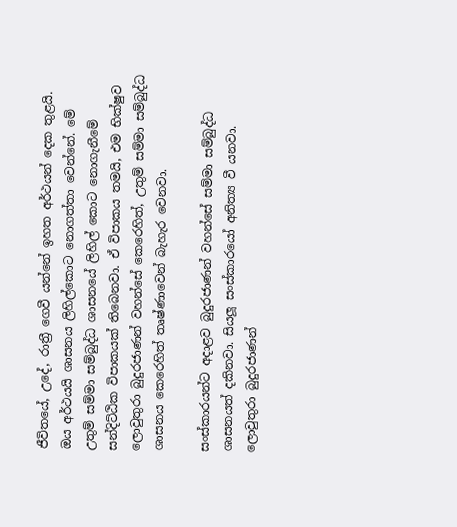ජීවිතයේ, උදේ, රාත්‍රී ගෙවී යන්නේ ඉහත අර්ථයන් දෙක තුළයි. ඔය අර්ථයයි ශාසනය ලිහිල්කොට නොගත්තා වෙන්නේ. මේ උතුම් සම්මා සම්බුද්ධ ශාසනයේ ලිහිල් කොට නොගැනීමේ සන්දිට්ඨික විපාකයක් තිබෙනවා. ඒ විපාකය තමයි, එම භික්ෂුව ලොවුතුරා බුදුරජාණන් වහන්සේ කෙරෙහිත්, උතුම් සම්මා සම්බුද්ධ ශාසනය කෙරෙහිත් තෘෂ්ණාවෙන් බැහැර වෙනවා.

සංස්කාරයන්ට අදාළව බුදුරජාණන් වහන්සේ සම්මා සම්බුද්ධ ශාසනයත් දකිනවා. සියලූ සංස්කාරයෝ අනිත්‍ය වී යනවා. ලොවුතුරා බුදුරජාණන්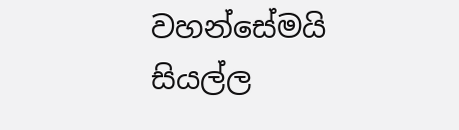වහන්සේමයි සියල්ල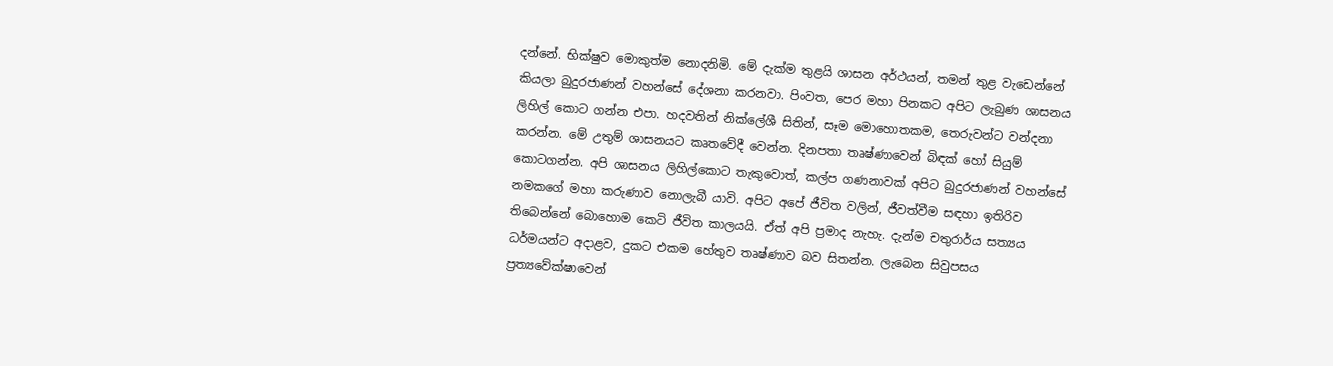දන්නේ. භික්ෂුව මොකුත්ම නොදනිමි. මේ දැක්ම තුළයි ශාසන අර්ථයන්, තමන් තුළ වැඩෙන්නේ කියලා බුදුරජාණන් වහන්සේ දේශනා කරනවා. පිංවත, පෙර මහා පිනකට අපිට ලැබුණ ශාසනය ලිහිල් කොට ගන්න එපා. හදවතින් නික්ලේශී සිතින්, සෑම මොහොතකම, තෙරුවන්ට වන්දනා කරන්න. මේ උතුම් ශාසනයට කෘතවේදී වෙන්න. දිනපතා තෘෂ්ණාවෙන් බිඳක් හෝ සියුම් කොටගන්න. අපි ශාසනය ලිහිල්කොට තැකුවොත්, කල්ප ගණනාවක් අපිට බුදුරජාණන් වහන්සේ නමකගේ මහා කරුණාව නොලැබී යාවි. අපිට අපේ ජීවිත වලින්, ජීවත්වීම සඳහා ඉතිරිව තිබෙන්නේ බොහොම කෙටි ජීවිත කාලයයි. ඒත් අපි ප්‍රමාද නැහැ. දැන්ම චතුරාර්ය සත්‍යය ධර්මයන්ට අදාළව, දුකට එකම හේතුව තෘෂ්ණාව බව සිතන්න. ලැබෙන සිවුපසය ප්‍රත්‍යවේක්ෂාවෙන්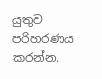යුතුව පරිහරණය කරන්න.